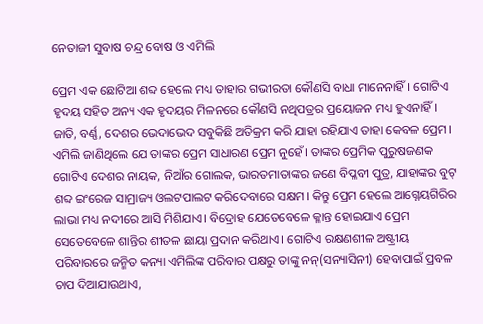ନେତାଜୀ ସୁବାଷ ଚନ୍ଦ୍ର ବୋଷ ଓ ଏମିଲି

ପ୍ରେମ ଏକ ଛୋଟିଆ ଶବ୍ଦ ହେଲେ ମଧ୍ୟ ତାହାର ଗଭୀରତା କୌଣସି ବାଧା ମାନେନାହିଁ। ଗୋଟିଏ ହୃଦୟ ସହିତ ଅନ୍ୟ ଏକ ହୃଦୟର ମିଳନରେ କୌଣସି ନଥିପତ୍ରର ପ୍ରୟୋଜନ ମଧ୍ୟ ହୁଏନାହିଁ। ଜାତି, ବର୍ଣ୍ଣ, ଦେଶର ଭେଦାଭେଦ ସବୁକିଛି ଅତିକ୍ରମ କରି ଯାହା ରହିଯାଏ ତାହା କେବଳ ପ୍ରେମ। ଏମିଲି ଜାଣିଥିଲେ ଯେ ତାଙ୍କର ପ୍ରେମ ସାଧାରଣ ପ୍ରେମ ନୁହେଁ। ତାଙ୍କର ପ୍ରେମିକ ପୁରୁଷଜଣକ ଗୋଟିଏ ଦେଶର ନାୟକ, ନିଆଁର ଗୋଲକ, ଭାରତମାତାଙ୍କର ଜଣେ ବିପ୍ଳବୀ ପୁତ୍ର, ଯାହାଙ୍କର ବୁଟ୍‌ ଶବ୍ଦ ଇଂରେଜ ସାମ୍ରାଜ୍ୟ ଓଲଟପାଲଟ କରିଦେବାରେ ସକ୍ଷମ। କିନ୍ତୁ ପ୍ରେମ ହେଲେ ଆଗ୍ନେୟଗିରିର ଲାଭା ମଧ୍ୟ ନଦୀରେ ଆସି ମିଶିଯାଏ। ବିଦ୍ରୋହ ଯେତେବେଳେ କ୍ଳାନ୍ତ ହୋଇଯାଏ ପ୍ରେମ ସେତେବେଳେ ଶାନ୍ତିର ଶୀତଳ ଛାୟା ପ୍ରଦାନ କରିଥାଏ। ଗୋଟିଏ ରକ୍ଷଣଶୀଳ ଅଷ୍ଟ୍ରୀୟ ପରିବାରରେ ଜନ୍ମିତ କନ୍ୟା ଏମିଲିଙ୍କ ପରିବାର ପକ୍ଷରୁ ତାଙ୍କୁ ନନ୍‌(ସନ୍ୟାସିନୀ) ହେବାପାଇଁ ପ୍ରବଳ ଚାପ ଦିଆଯାଉଥାଏ,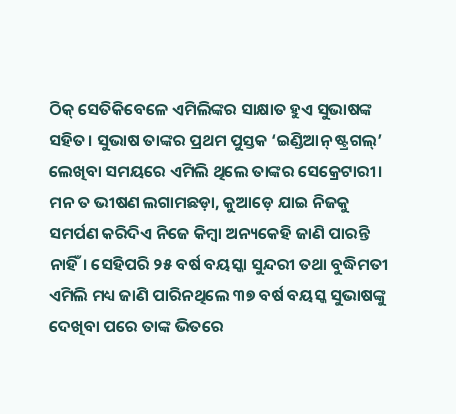ଠିକ୍ ସେତିକିବେଳେ ଏମିଲିଙ୍କର ସାକ୍ଷାତ ହୁଏ ସୁଭାଷଙ୍କ ସହିତ। ସୁଭାଷ ତାଙ୍କର ପ୍ରଥମ ପୁସ୍ତକ ‘ଇଣ୍ଡିଆନ୍‌ ଷ୍ଟ୍ରଗଲ୍‌’ ଲେଖିବା ସମୟରେ ଏମିଲି ଥିଲେ ତାଙ୍କର ସେକ୍ରେଟାରୀ। ମନ ତ ଭୀଷଣ ଲଗାମଛଡ଼ା, କୁଆଡ଼େ ଯାଇ ନିଜକୁ ସମର୍ପଣ କରିଦିଏ ନିଜେ କିମ୍ବା ଅନ୍ୟକେହି ଜାଣି ପାରନ୍ତି ନାହିଁ। ସେହିପରି ୨୫ ବର୍ଷ ବୟସ୍କା ସୁନ୍ଦରୀ ତଥା ବୁଦ୍ଧିମତୀ ଏମିଲି ମଧ୍ୟ ଜାଣି ପାରିନଥିଲେ ୩୭ ବର୍ଷ ବୟସ୍କ ସୁଭାଷଙ୍କୁ ଦେଖିବା ପରେ ତାଙ୍କ ଭିତରେ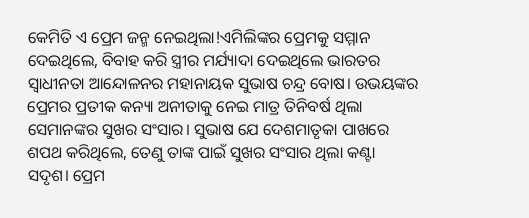କେମିତି ଏ ପ୍ରେମ ଜନ୍ମ ନେଇଥିଲା!ଏମିଲିଙ୍କର ପ୍ରେମକୁ ସମ୍ମାନ ଦେଇଥିଲେ, ବିବାହ କରି ସ୍ତ୍ରୀର ମର୍ଯ୍ୟାଦା ଦେଇଥିଲେ ଭାରତର ସ୍ବାଧୀନତା ଆନ୍ଦୋଳନର ମହାନାୟକ ସୁଭାଷ ଚନ୍ଦ୍ର ବୋଷ। ଉଭୟଙ୍କର ପ୍ରେମର ପ୍ରତୀକ କନ୍ୟା ଅନୀତାକୁ ନେଇ ମାତ୍ର ତିନିବର୍ଷ ଥିଲା ସେମାନଙ୍କର ସୁଖର ସଂସାର। ସୁଭାଷ ଯେ ଦେଶମାତୃକା ପାଖରେ ଶପଥ କରିଥିଲେ, ତେଣୁ ତାଙ୍କ ପାଇଁ ସୁଖର ସଂସାର ଥିଲା କଣ୍ଟା ସଦୃଶ। ପ୍ରେମ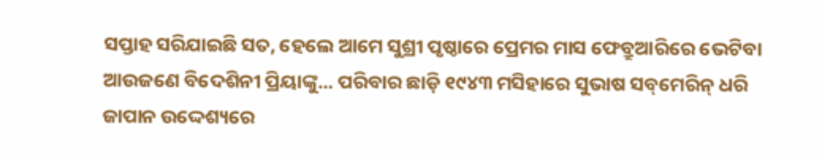ସପ୍ତାହ ସରିଯାଇଛି ସତ, ହେଲେ ଆମେ ସୁଶ୍ରୀ ପୃଷ୍ଠାରେ ପ୍ରେମର ମାସ ଫେବ୍ରୁଆରିରେ ଭେଟିବା ଆଉଜଣେ ବିଦେଶିନୀ ପ୍ରିୟାଙ୍କୁ... ପରିବାର ଛାଡ଼ି ୧୯୪୩ ମସିହାରେ ସୁଭାଷ ସବ୍‌ମେରିନ୍‌ ଧରି ଜାପାନ ଉଦ୍ଦେଶ୍ୟରେ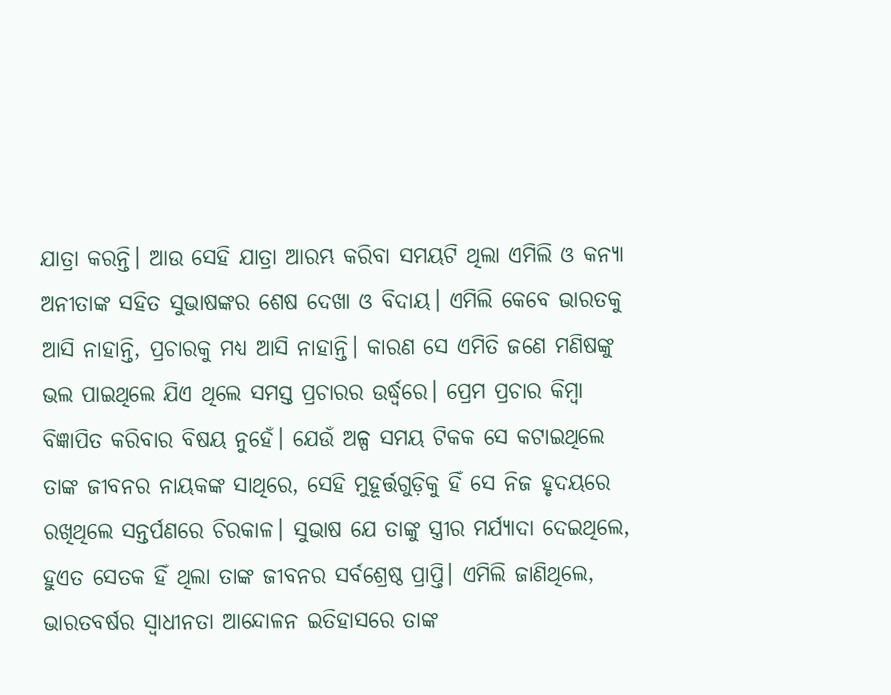ଯାତ୍ରା କରନ୍ତି। ଆଉ ସେହି ଯାତ୍ରା ଆରମ୍ଭ କରିବା ସମୟଟି ଥିଲା ଏମିଲି ଓ କନ୍ୟା ଅନୀତାଙ୍କ ସହିତ ସୁଭାଷଙ୍କର ଶେଷ ଦେଖା ଓ ବିଦାୟ। ଏମିଲି କେବେ ଭାରତକୁ ଆସି ନାହାନ୍ତି, ପ୍ରଚାରକୁ ମଧ୍ୟ ଆସି ନାହାନ୍ତି। କାରଣ ସେ ଏମିତି ଜଣେ ମଣିଷଙ୍କୁ ଭଲ ପାଇଥିଲେ ଯିଏ ଥିଲେ ସମସ୍ତ ପ୍ରଚାରର ଉର୍ଦ୍ଧ୍ବରେ। ପ୍ରେମ ପ୍ରଚାର କିମ୍ବା ବିଜ୍ଞାପିତ କରିବାର ବିଷୟ ନୁହେଁ। ଯେଉଁ ଅଳ୍ପ ସମୟ ଟିକକ ସେ କଟାଇଥିଲେ ତାଙ୍କ ଜୀବନର ନାୟକଙ୍କ ସାଥିରେ, ସେହି ମୁହୂର୍ତ୍ତଗୁଡ଼ିକୁ ହିଁ ସେ ନିଜ ହୃଦୟରେ ରଖିଥିଲେ ସନ୍ତର୍ପଣରେ ଚିରକାଳ। ସୁଭାଷ ଯେ ତାଙ୍କୁ ସ୍ତ୍ରୀର ମର୍ଯ୍ୟାଦା ଦେଇଥିଲେ, ହୁଏତ ସେତକ ହିଁ ଥିଲା ତାଙ୍କ ଜୀବନର ସର୍ବଶ୍ରେଷ୍ଠ ପ୍ରାପ୍ତି। ଏମିଲି ଜାଣିଥିଲେ, ଭାରତବର୍ଷର ସ୍ବାଧୀନତା ଆନ୍ଦୋଳନ ଇତିହାସରେ ତାଙ୍କ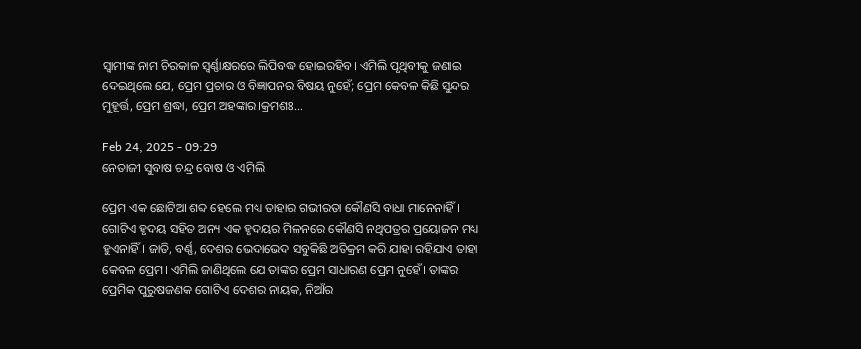ସ୍ବାମୀଙ୍କ ନାମ ଚିରକାଳ ସ୍ବର୍ଣ୍ଣାକ୍ଷରରେ ଲିପିବଦ୍ଧ ହୋଇରହିବ। ଏମିଲି ପୃଥିବୀକୁ ଜଣାଇ ଦେଇଥିଲେ ଯେ, ପ୍ରେମ ପ୍ରଚାର ଓ ବିଜ୍ଞାପନର ବିଷୟ ନୁହେଁ; ପ୍ରେମ କେବଳ କିଛି ସୁନ୍ଦର ମୁହୂର୍ତ୍ତ, ପ୍ରେମ ଶ୍ରଦ୍ଧା, ପ୍ରେମ ଅହଙ୍କାର।କ୍ରମଶଃ...

Feb 24, 2025 - 09:29
ନେତାଜୀ ସୁବାଷ ଚନ୍ଦ୍ର ବୋଷ ଓ ଏମିଲି

ପ୍ରେମ ଏକ ଛୋଟିଆ ଶବ୍ଦ ହେଲେ ମଧ୍ୟ ତାହାର ଗଭୀରତା କୌଣସି ବାଧା ମାନେନାହିଁ। ଗୋଟିଏ ହୃଦୟ ସହିତ ଅନ୍ୟ ଏକ ହୃଦୟର ମିଳନରେ କୌଣସି ନଥିପତ୍ରର ପ୍ରୟୋଜନ ମଧ୍ୟ ହୁଏନାହିଁ। ଜାତି, ବର୍ଣ୍ଣ, ଦେଶର ଭେଦାଭେଦ ସବୁକିଛି ଅତିକ୍ରମ କରି ଯାହା ରହିଯାଏ ତାହା କେବଳ ପ୍ରେମ। ଏମିଲି ଜାଣିଥିଲେ ଯେ ତାଙ୍କର ପ୍ରେମ ସାଧାରଣ ପ୍ରେମ ନୁହେଁ। ତାଙ୍କର ପ୍ରେମିକ ପୁରୁଷଜଣକ ଗୋଟିଏ ଦେଶର ନାୟକ, ନିଆଁର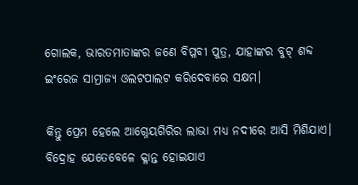ଗୋଲକ, ଭାରତମାତାଙ୍କର ଜଣେ ବିପ୍ଳବୀ ପୁତ୍ର, ଯାହାଙ୍କର ବୁଟ୍‌ ଶବ୍ଦ ଇଂରେଜ ସାମ୍ରାଜ୍ୟ ଓଲଟପାଲଟ କରିଦେବାରେ ସକ୍ଷମ।

କିନ୍ତୁ ପ୍ରେମ ହେଲେ ଆଗ୍ନେୟଗିରିର ଲାଭା ମଧ୍ୟ ନଦୀରେ ଆସି ମିଶିଯାଏ। ବିଦ୍ରୋହ ଯେତେବେଳେ କ୍ଳାନ୍ତ ହୋଇଯାଏ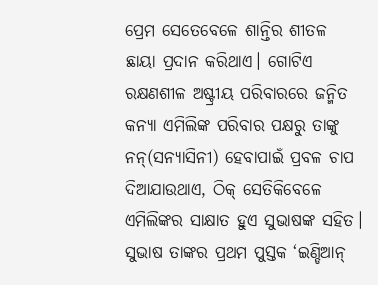ପ୍ରେମ ସେତେବେଳେ ଶାନ୍ତିର ଶୀତଳ ଛାୟା ପ୍ରଦାନ କରିଥାଏ। ଗୋଟିଏ ରକ୍ଷଣଶୀଳ ଅଷ୍ଟ୍ରୀୟ ପରିବାରରେ ଜନ୍ମିତ କନ୍ୟା ଏମିଲିଙ୍କ ପରିବାର ପକ୍ଷରୁ ତାଙ୍କୁ ନନ୍‌(ସନ୍ୟାସିନୀ) ହେବାପାଇଁ ପ୍ରବଳ ଚାପ ଦିଆଯାଉଥାଏ, ଠିକ୍ ସେତିକିବେଳେ ଏମିଲିଙ୍କର ସାକ୍ଷାତ ହୁଏ ସୁଭାଷଙ୍କ ସହିତ। ସୁଭାଷ ତାଙ୍କର ପ୍ରଥମ ପୁସ୍ତକ ‘ଇଣ୍ଡିଆନ୍‌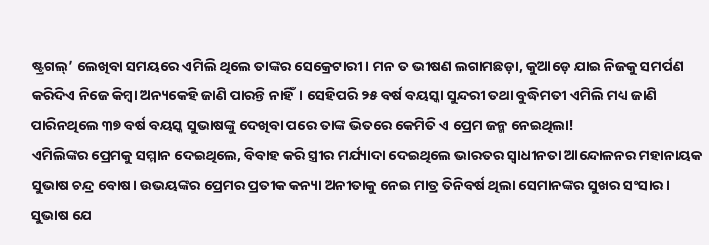ଷ୍ଟ୍ରଗଲ୍‌’ ଲେଖିବା ସମୟରେ ଏମିଲି ଥିଲେ ତାଙ୍କର ସେକ୍ରେଟାରୀ। ମନ ତ ଭୀଷଣ ଲଗାମଛଡ଼ା, କୁଆଡ଼େ ଯାଇ ନିଜକୁ ସମର୍ପଣ କରିଦିଏ ନିଜେ କିମ୍ବା ଅନ୍ୟକେହି ଜାଣି ପାରନ୍ତି ନାହିଁ। ସେହିପରି ୨୫ ବର୍ଷ ବୟସ୍କା ସୁନ୍ଦରୀ ତଥା ବୁଦ୍ଧିମତୀ ଏମିଲି ମଧ୍ୟ ଜାଣି ପାରିନଥିଲେ ୩୭ ବର୍ଷ ବୟସ୍କ ସୁଭାଷଙ୍କୁ ଦେଖିବା ପରେ ତାଙ୍କ ଭିତରେ କେମିତି ଏ ପ୍ରେମ ଜନ୍ମ ନେଇଥିଲା!
ଏମିଲିଙ୍କର ପ୍ରେମକୁ ସମ୍ମାନ ଦେଇଥିଲେ, ବିବାହ କରି ସ୍ତ୍ରୀର ମର୍ଯ୍ୟାଦା ଦେଇଥିଲେ ଭାରତର ସ୍ବାଧୀନତା ଆନ୍ଦୋଳନର ମହାନାୟକ ସୁଭାଷ ଚନ୍ଦ୍ର ବୋଷ। ଉଭୟଙ୍କର ପ୍ରେମର ପ୍ରତୀକ କନ୍ୟା ଅନୀତାକୁ ନେଇ ମାତ୍ର ତିନିବର୍ଷ ଥିଲା ସେମାନଙ୍କର ସୁଖର ସଂସାର। ସୁଭାଷ ଯେ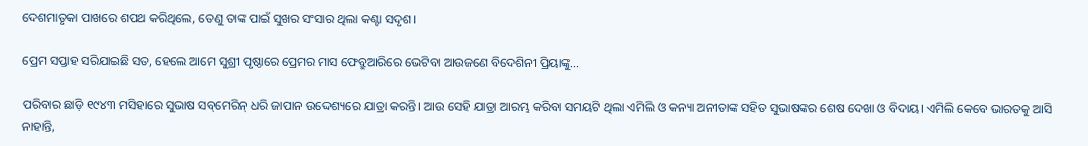ଦେଶମାତୃକା ପାଖରେ ଶପଥ କରିଥିଲେ, ତେଣୁ ତାଙ୍କ ପାଇଁ ସୁଖର ସଂସାର ଥିଲା କଣ୍ଟା ସଦୃଶ।

ପ୍ରେମ ସପ୍ତାହ ସରିଯାଇଛି ସତ, ହେଲେ ଆମେ ସୁଶ୍ରୀ ପୃଷ୍ଠାରେ ପ୍ରେମର ମାସ ଫେବ୍ରୁଆରିରେ ଭେଟିବା ଆଉଜଣେ ବିଦେଶିନୀ ପ୍ରିୟାଙ୍କୁ...

ପରିବାର ଛାଡ଼ି ୧୯୪୩ ମସିହାରେ ସୁଭାଷ ସବ୍‌ମେରିନ୍‌ ଧରି ଜାପାନ ଉଦ୍ଦେଶ୍ୟରେ ଯାତ୍ରା କରନ୍ତି। ଆଉ ସେହି ଯାତ୍ରା ଆରମ୍ଭ କରିବା ସମୟଟି ଥିଲା ଏମିଲି ଓ କନ୍ୟା ଅନୀତାଙ୍କ ସହିତ ସୁଭାଷଙ୍କର ଶେଷ ଦେଖା ଓ ବିଦାୟ। ଏମିଲି କେବେ ଭାରତକୁ ଆସି ନାହାନ୍ତି,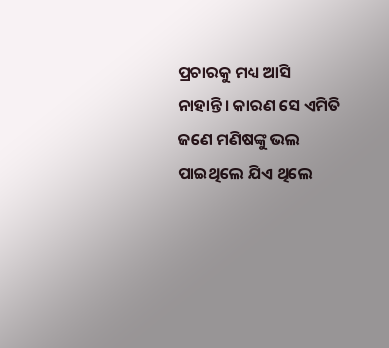ପ୍ରଚାରକୁ ମଧ୍ୟ ଆସି ନାହାନ୍ତି। କାରଣ ସେ ଏମିତି ଜଣେ ମଣିଷଙ୍କୁ ଭଲ ପାଇଥିଲେ ଯିଏ ଥିଲେ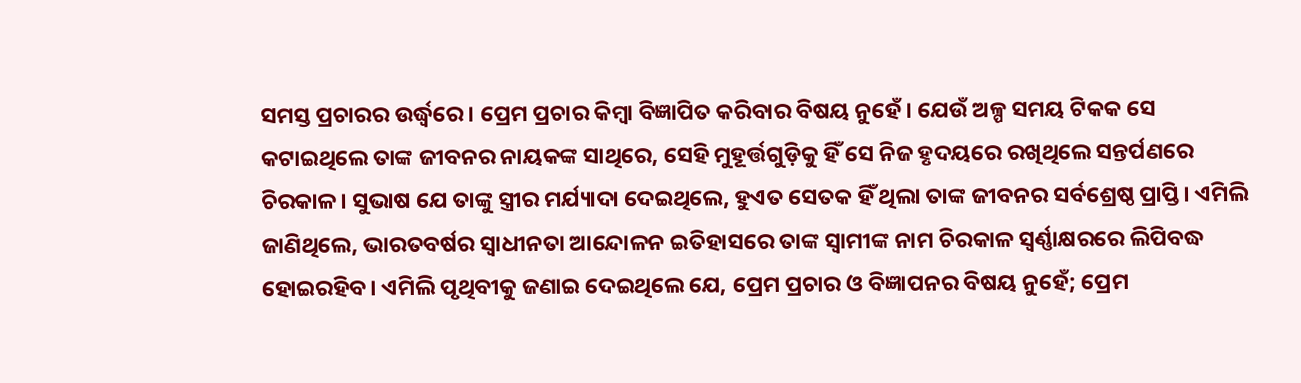ସମସ୍ତ ପ୍ରଚାରର ଉର୍ଦ୍ଧ୍ବରେ। ପ୍ରେମ ପ୍ରଚାର କିମ୍ବା ବିଜ୍ଞାପିତ କରିବାର ବିଷୟ ନୁହେଁ। ଯେଉଁ ଅଳ୍ପ ସମୟ ଟିକକ ସେ କଟାଇଥିଲେ ତାଙ୍କ ଜୀବନର ନାୟକଙ୍କ ସାଥିରେ, ସେହି ମୁହୂର୍ତ୍ତଗୁଡ଼ିକୁ ହିଁ ସେ ନିଜ ହୃଦୟରେ ରଖିଥିଲେ ସନ୍ତର୍ପଣରେ ଚିରକାଳ। ସୁଭାଷ ଯେ ତାଙ୍କୁ ସ୍ତ୍ରୀର ମର୍ଯ୍ୟାଦା ଦେଇଥିଲେ, ହୁଏତ ସେତକ ହିଁ ଥିଲା ତାଙ୍କ ଜୀବନର ସର୍ବଶ୍ରେଷ୍ଠ ପ୍ରାପ୍ତି। ଏମିଲି ଜାଣିଥିଲେ, ଭାରତବର୍ଷର ସ୍ବାଧୀନତା ଆନ୍ଦୋଳନ ଇତିହାସରେ ତାଙ୍କ ସ୍ବାମୀଙ୍କ ନାମ ଚିରକାଳ ସ୍ବର୍ଣ୍ଣାକ୍ଷରରେ ଲିପିବଦ୍ଧ ହୋଇରହିବ। ଏମିଲି ପୃଥିବୀକୁ ଜଣାଇ ଦେଇଥିଲେ ଯେ, ପ୍ରେମ ପ୍ରଚାର ଓ ବିଜ୍ଞାପନର ବିଷୟ ନୁହେଁ; ପ୍ରେମ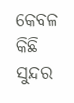କେବଳ କିଛି ସୁନ୍ଦର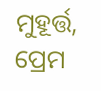ମୁହୂର୍ତ୍ତ, ପ୍ରେମ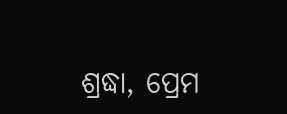ଶ୍ରଦ୍ଧା, ପ୍ରେମ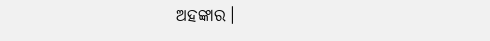ଅହଙ୍କାର।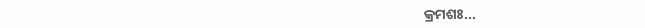କ୍ରମଶଃ...